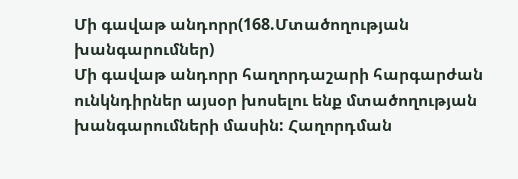Մի գավաթ անդորր(168.Մտածողության խանգարումներ)
Մի գավաթ անդորր հաղորդաշարի հարգարժան ունկնդիրներ այսօր խոսելու ենք մտածողության խանգարումների մասին: Հաղորդման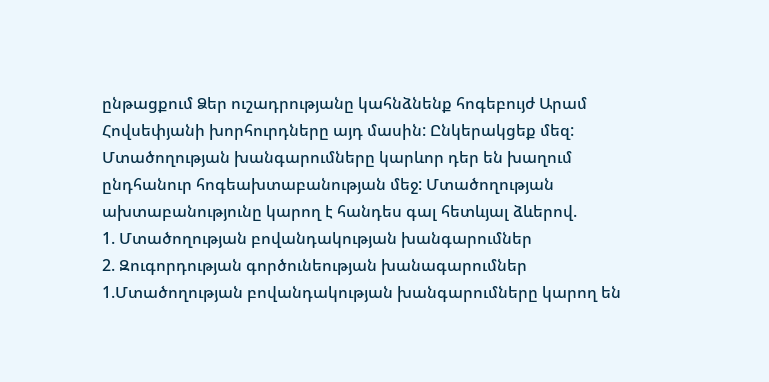ընթացքում Ձեր ուշադրությանը կահնձնենք հոգեբույժ Արամ Հովսեփյանի խորհուրդները այդ մասին: Ընկերակցեք մեզ:
Մտածողության խանգարումները կարևոր դեր են խաղում ընդհանուր հոգեախտաբանության մեջ: Մտածողության ախտաբանությունը կարող է հանդես գալ հետևյալ ձևերով.
1. Մտածողության բովանդակության խանգարումներ
2. Զուգորդության գործունեության խանագարումներ
1.Մտածողության բովանդակության խանգարումները կարող են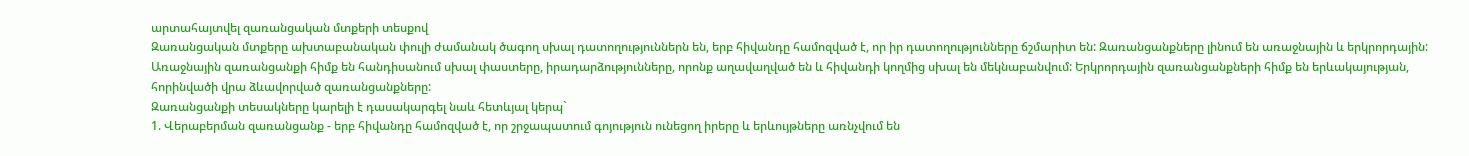արտահայտվել զառանցական մտքերի տեսքով
Զառանցական մտքերը ախտաբանական փուլի ժամանակ ծագող սխալ դատողություններն են, երբ հիվանդը համոզված է, որ իր դատողությունները ճշմարիտ են: Զառանցանքները լինում են առաջնային և երկրորդային: Առաջնային զառանցանքի հիմք են հանդիսանում սխալ փաստերը, իրադարձությունները, որոնք աղավաղված են և հիվանդի կողմից սխալ են մեկնաբանվում: Երկրորդային զառանցանքների հիմք են երևակայության, հորինվածի վրա ձևավորված զառանցանքները:
Զառանցանքի տեսակները կարելի է դասակարգել նաև հետևյալ կերպ`
1. Վերաբերման զառանցանք - երբ հիվանդը համոզված է, որ շրջապատում գոյություն ունեցող իրերը և երևույթները առնչվում են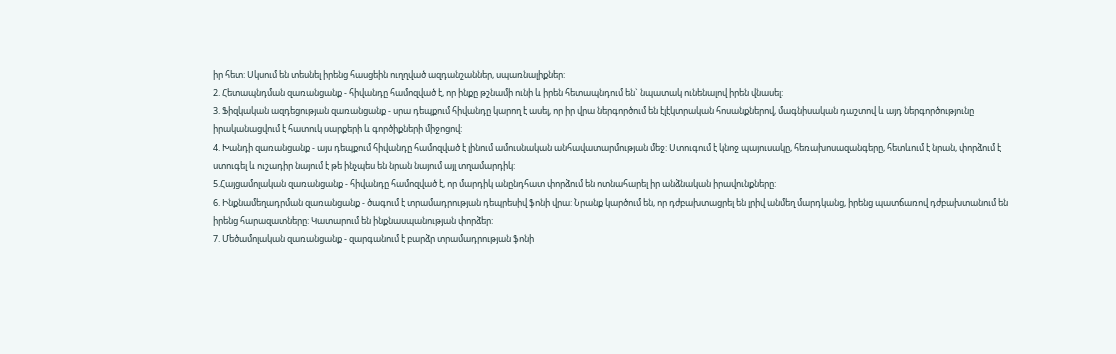իր հետ: Սկսում են տեսնել իրենց հասցեին ուղղված ազդանշաններ, սպառնալիքներ:
2. Հետապնդման զառանցանք - հիվանդը համոզված է, որ ինքը թշնամի ունի և իրեն հետապնդում են` նպատակ ունենալով իրեն վնասել:
3. Ֆիզկական ազդեցության զառանցանք - սրա դեպքում հիվանդը կարող է ասել, որ իր վրա ներգործում են էլէկտրական հոսանքներով, մագնիսական դաշտով և այդ ներգործությունը իրականացվում է հատուկ սարքերի և գործիքների միջոցով:
4. Խանդի զառանցանք - այս դեպքում հիվանդը համոզված է լինում ամուսնական անհավատարմության մեջ: Ստուգում է կնոջ պայուսակը, հեռախոսազանգերը, հետևում է նրան, փորձում է ստուգել և ուշադիր նայում է թե ինչպես են նրան նայում այլ տղամարդիկ:
5.Հայցամոլական զառանցանք - հիվանդը համոզված է, որ մարդիկ անընդհատ փորձում են ոտնահարել իր անձնական իրավունքները:
6. Ինքնամեղադրման զառանցանք - ծագում է տրամադրության դեպրեսիվ ֆոնի վրա: Նրանք կարծում են, որ դժբախտացրել են լրիվ անմեղ մարդկանց, իրենց պատճառով դժբախտանում են իրենց հարազատները: Կատարում են ինքնասպանության փորձեր:
7. Մեծամոլական զառանցանք - զարգանում է բարձր տրամադրության ֆոնի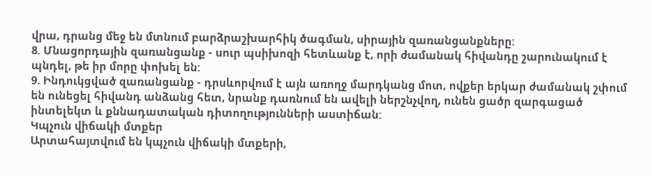վրա, դրանց մեջ են մտնում բարձրաշխարհիկ ծագման, սիրային զառանցանքները:
8. Մնացորդային զառանցանք - սուր պսիխոզի հետևանք է, որի ժամանակ հիվանդը շարունակում է պնդել, թե իր մորը փոխել են:
9. Ինդուկցված զառանցանք - դրսևորվում է այն առողջ մարդկանց մոտ, ովքեր երկար ժամանակ շփում են ունեցել հիվանդ անձանց հետ, նրանք դառնում են ավելի ներշնչվող, ունեն ցածր զարգացած ինտելեկտ և քննադատական դիտողությունների աստիճան:
Կպչուն վիճակի մտքեր
Արտահայտվում են կպչուն վիճակի մտքերի,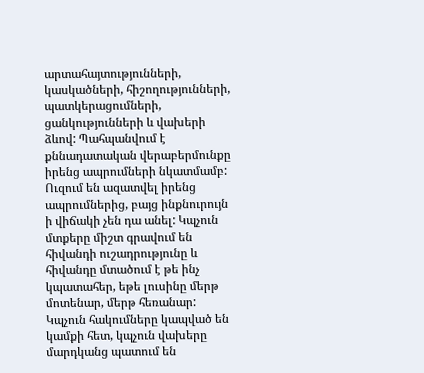արտահայտությունների, կասկածների, հիշողությունների, պատկերացումների, ցանկությունների և վախերի ձևով: Պահպանվում է քննադատական վերաբերմունքը իրենց ապրումների նկատմամբ: Ուզում են ազատվել իրենց ապրումներից, բայց ինքնուրույն ի վիճակի չեն դա անել: Կպչուն մտքերը միշտ գրավում են հիվանդի ուշադրությունը և հիվանդը մտածում է թե ինչ կպատահեր, եթե լուսինը մերթ մոտենար, մերթ հեռանար:
Կպչուն հակումները կապված են կամքի հետ, կպչուն վախերը մարդկանց պատում են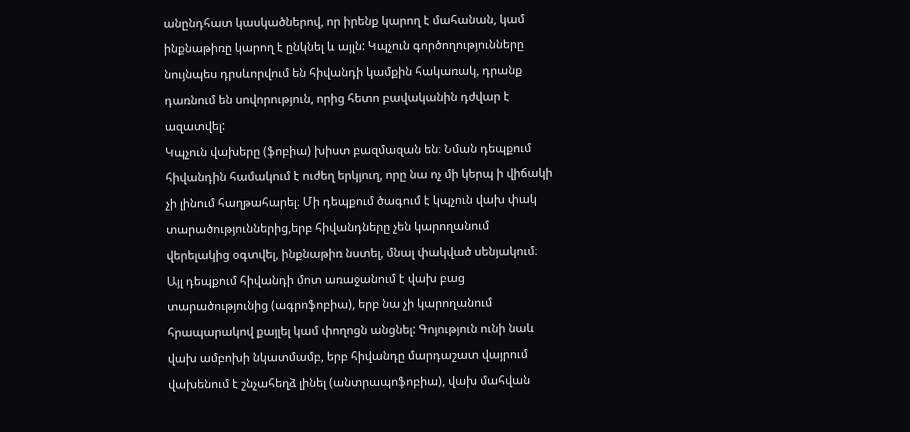անընդհատ կասկածներով, որ իրենք կարող է մահանան, կամ ինքնաթիռը կարող է ընկնել և այլն: Կպչուն գործողությունները նույնպես դրսևորվում են հիվանդի կամքին հակառակ, դրանք դառնում են սովորություն, որից հետո բավականին դժվար է ազատվել:
Կպչուն վախերը (ֆոբիա) խիստ բազմազան են։ Նման դեպքում հիվանդին համակում է ուժեղ երկյուղ, որը նա ոչ մի կերպ ի վիճակի չի լինում հաղթահարել։ Մի դեպքում ծագում է կպչուն վախ փակ տարածություններից,երբ հիվանդները չեն կարողանում վերելակից օգտվել, ինքնաթիռ նստել, մնալ փակված սենյակում։ Այլ դեպքում հիվանդի մոտ առաջանում է վախ բաց տարածությունից (ագրոֆոբիա), երբ նա չի կարողանում հրապարակով քայլել կամ փողոցն անցնել: Գոյություն ունի նաև վախ ամբոխի նկատմամբ, երբ հիվանդը մարդաշատ վայրում վախենում է շնչահեղձ լինել (անտրապոֆոբիա), վախ մահվան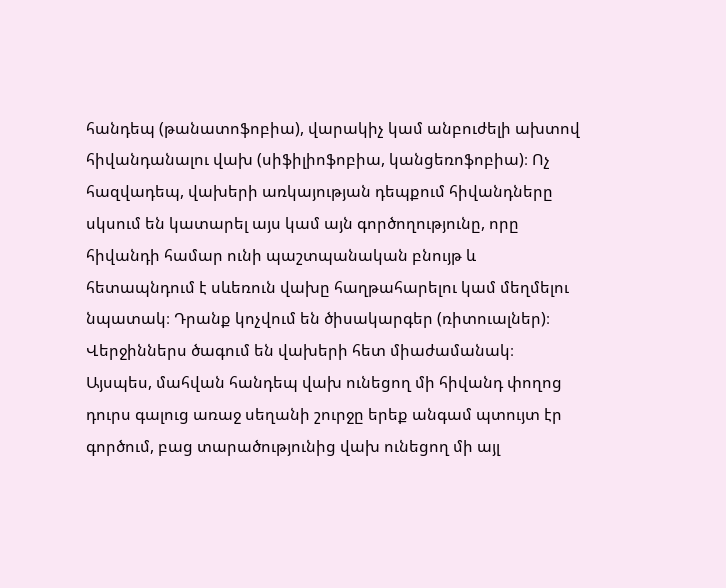հանդեպ (թանատոֆոբիա), վարակիչ կամ անբուժելի ախտով հիվանդանալու վախ (սիֆիլիոֆոբիա, կանցեռոֆոբիա)։ Ոչ հազվադեպ, վախերի առկայության դեպքում հիվանդները սկսում են կատարել այս կամ այն գործողությունը, որը հիվանդի համար ունի պաշտպանական բնույթ և հետապնդում է սևեռուն վախը հաղթահարելու կամ մեղմելու նպատակ։ Դրանք կոչվում են ծիսակարգեր (ռիտուալներ)։ Վերջիններս ծագում են վախերի հետ միաժամանակ։ Այսպես, մահվան հանդեպ վախ ունեցող մի հիվանդ փողոց դուրս գալուց առաջ սեղանի շուրջը երեք անգամ պտույտ էր գործում, բաց տարածությունից վախ ունեցող մի այլ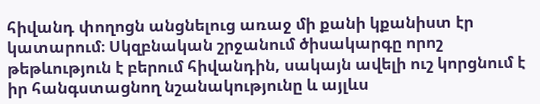հիվանդ փողոցն անցնելուց առաջ մի քանի կքանիստ էր կատարում։ Սկզբնական շրջանում ծիսակարգը որոշ թեթևություն է բերում հիվանդին, սակայն ավելի ուշ կորցնում է իր հանգստացնող նշանակությունը և այլևս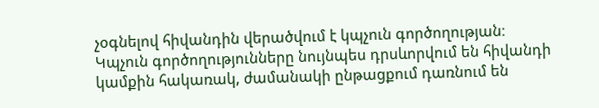չօգնելով հիվանդին վերածվում է կպչուն գործողության։ Կպչուն գործողությունները նույնպես դրսևորվում են հիվանդի կամքին հակառակ, ժամանակի ընթացքում դառնում են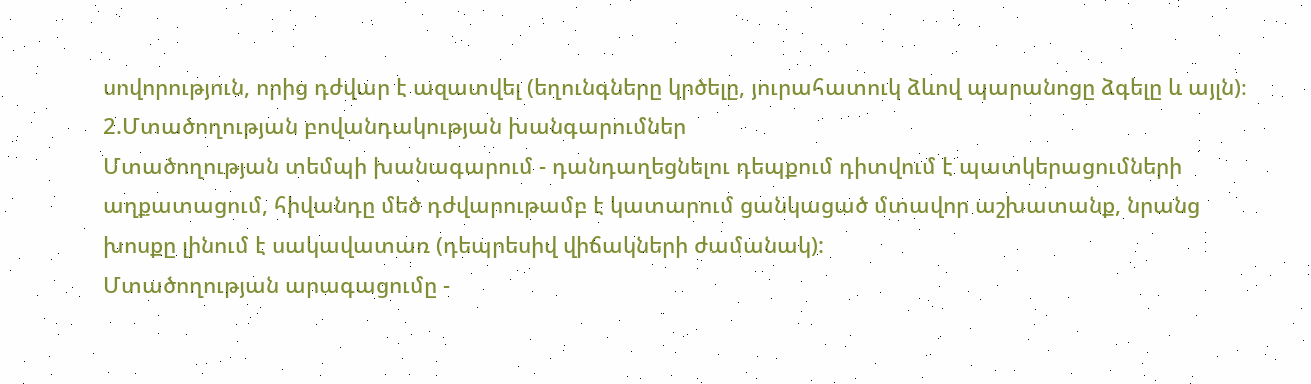սովորություն, որից դժվար է ազատվել (եղունգները կրծելը, յուրահատուկ ձևով պարանոցը ձգելը և այլն)։
2.Մտածողության բովանդակության խանգարումներ
Մտածողության տեմպի խանագարում - դանդաղեցնելու դեպքում դիտվում է պատկերացումների աղքատացում, հիվանդը մեծ դժվարութամբ է կատարում ցանկացած մտավոր աշխատանք, նրանց խոսքը լինում է սակավատառ (դեպրեսիվ վիճակների ժամանակ):
Մտածողության արագացումը -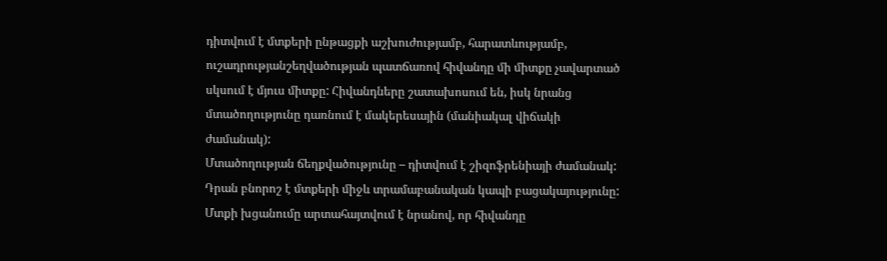դիտվում է մտքերի ընթացքի աշխուժությամբ, հարատևությամբ, ուշադրությանշեղվածության պատճառով հիվանդը մի միտքը չավարտած սկսում է մյուս միտքը: Հիվանդները շատախոսում են, իսկ նրանց մտածողությունը դառնում է մակերեսային (մանիակալ վիճակի ժամանակ):
Մտածողության ճեղքվածությունը – դիտվում է շիզոֆրենիայի ժամանակ: Դրան բնորոշ է մտքերի միջև տրամաբանական կապի բացակայությունը: Մտքի խցանումը արտահայտվում է նրանով, որ հիվանդը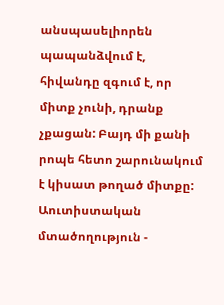անսպասելիորեն պապանձվում է, հիվանդը զգում է, որ միտք չունի, դրանք չքացան: Բայդ մի քանի րոպե հետո շարունակում է կիսատ թողած միտքը:
Աուտիստական մտածողություն -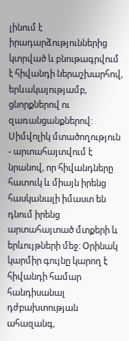լինում է իրադարձություններից կտրված և բնութագրվում է հիվանդի ներաշխարհով, երևակայությամբ, ցնորքներով ու զառանցանքներով:
Սիմվոլիկ մտածողություն - արտահայտվում է նրանով, որ հիվանդները հատուկ և միայն իրենց հասկանալի իմաստ են դնում իրենց արտահայտած մտքերի և երևույթների մեջ: Օրինակ կարմիր գույնը կարող է հիվանդի համար հանդիսանալ դժբախտության ահազանգ,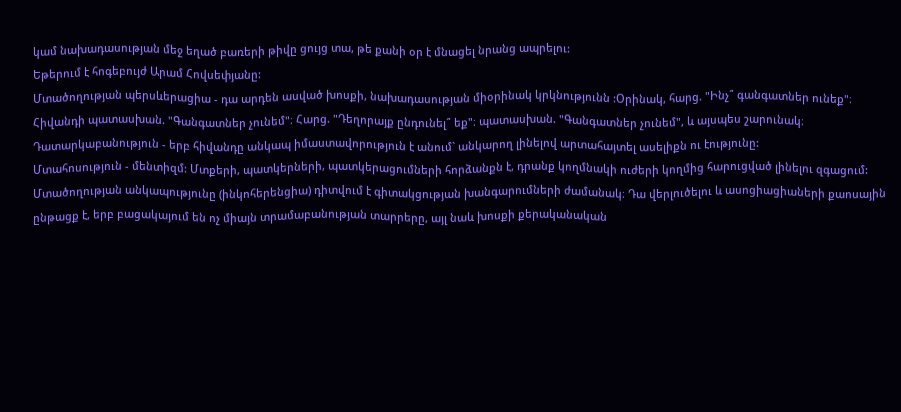կամ նախադասության մեջ եղած բառերի թիվը ցույց տա, թե քանի օր է մնացել նրանց ապրելու:
Եթերում է հոգեբույժ Արամ Հովսեփյանը:
Մտածողության պերսևերացիա - դա արդեն ասված խոսքի, նախադասության միօրինակ կրկնությունն :Օրինակ, հարց. "Ինչ՞ գանգատներ ունեք"։ Հիվանդի պատասխան. "Գանգատներ չունեմ"։ Հարց. "Դեղորայք ընդունել՞ եք"։ պատասխան. "Գանգատներ չունեմ", և այսպես շարունակ։
Դատարկաբանություն - երբ հիվանդը անկապ իմաստավորություն է անում` անկարող լինելով արտահայտել ասելիքն ու էությունը:
Մտահոսություն - մենտիզմ: Մտքերի, պատկերների, պատկերացումների հորձանքն է, դրանք կողմնակի ուժերի կողմից հարուցված լինելու զգացում:
Մտածողության անկապությունը (ինկոհերենցիա) դիտվում է գիտակցության խանգարումների ժամանակ։ Դա վերլուծելու և ասոցիացիաների քաոսային ընթացք է, երբ բացակայում են ոչ միայն տրամաբանության տարրերը, այլ նաև խոսքի քերականական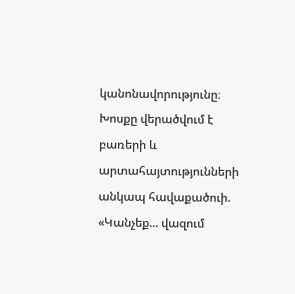կանոնավորությունը։ Խոսքը վերածվում է բառերի և արտահայտությունների անկապ հավաքածուի. «Կանչեք... վազում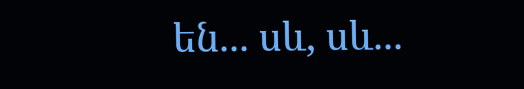են... սև, սև...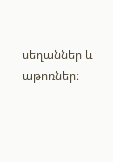սեղաններ և աթոռներ։